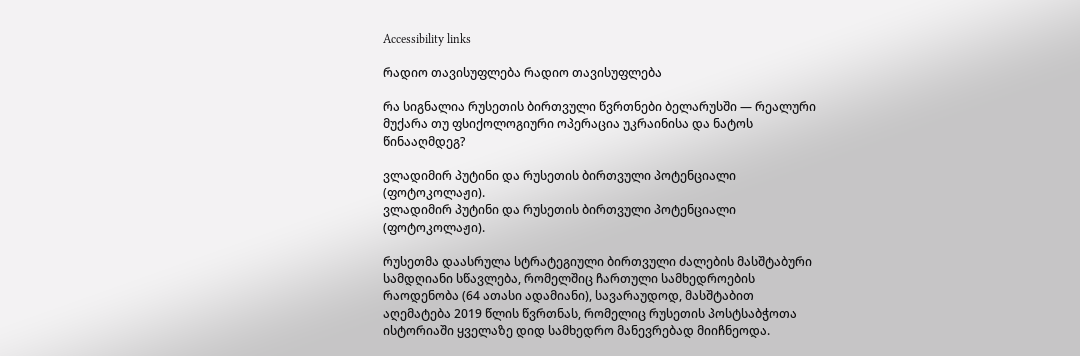Accessibility links

რადიო თავისუფლება რადიო თავისუფლება

რა სიგნალია რუსეთის ბირთვული წვრთნები ბელარუსში — რეალური მუქარა თუ ფსიქოლოგიური ოპერაცია უკრაინისა და ნატოს წინააღმდეგ?

ვლადიმირ პუტინი და რუსეთის ბირთვული პოტენციალი (ფოტოკოლაჟი).
ვლადიმირ პუტინი და რუსეთის ბირთვული პოტენციალი (ფოტოკოლაჟი).

რუსეთმა დაასრულა სტრატეგიული ბირთვული ძალების მასშტაბური სამდღიანი სწავლება, რომელშიც ჩართული სამხედროების რაოდენობა (64 ათასი ადამიანი), სავარაუდოდ, მასშტაბით აღემატება 2019 წლის წვრთნას, რომელიც რუსეთის პოსტსაბჭოთა ისტორიაში ყველაზე დიდ სამხედრო მანევრებად მიიჩნეოდა.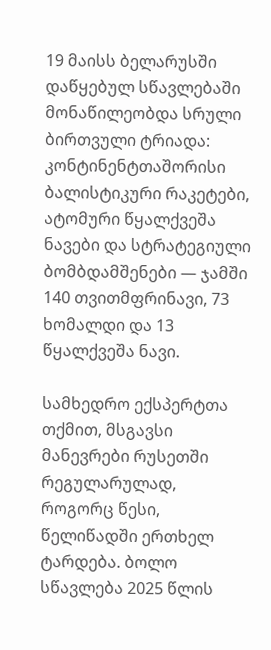19 მაისს ბელარუსში დაწყებულ სწავლებაში მონაწილეობდა სრული ბირთვული ტრიადა: კონტინენტთაშორისი ბალისტიკური რაკეტები, ატომური წყალქვეშა ნავები და სტრატეგიული ბომბდამშენები — ჯამში 140 თვითმფრინავი, 73 ხომალდი და 13 წყალქვეშა ნავი.

სამხედრო ექსპერტთა თქმით, მსგავსი მანევრები რუსეთში რეგულარულად, როგორც წესი, წელიწადში ერთხელ ტარდება. ბოლო სწავლება 2025 წლის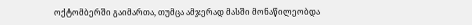ოქტომბერში გაიმართა, თუმცა ამჯერად მასში მონაწილეობდა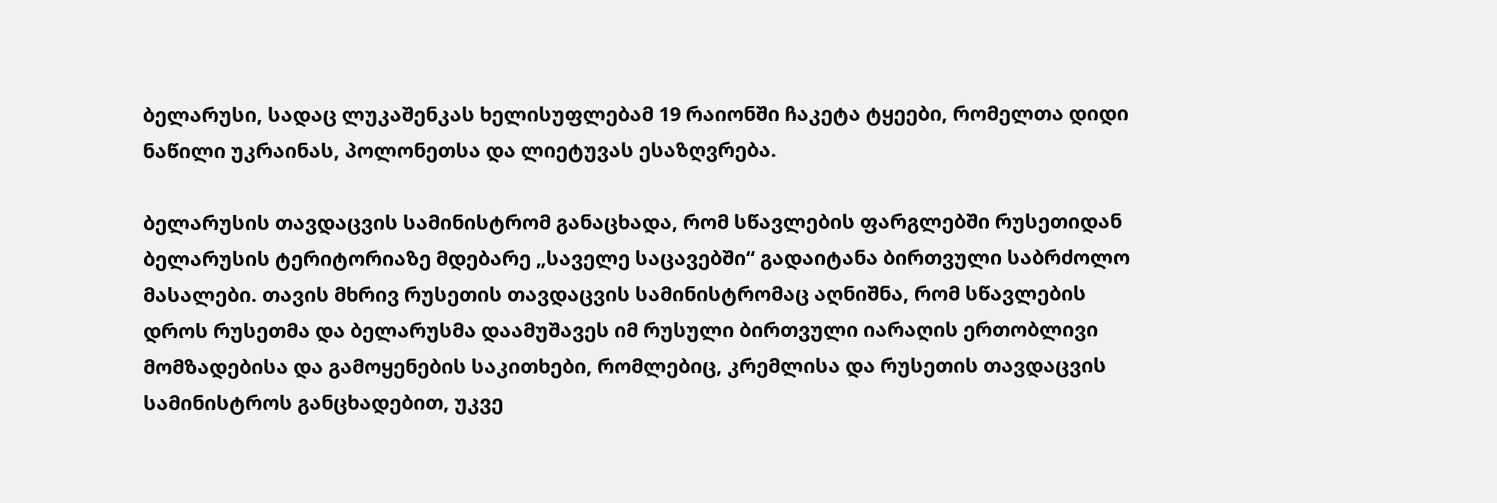ბელარუსი, სადაც ლუკაშენკას ხელისუფლებამ 19 რაიონში ჩაკეტა ტყეები, რომელთა დიდი ნაწილი უკრაინას, პოლონეთსა და ლიეტუვას ესაზღვრება.

ბელარუსის თავდაცვის სამინისტრომ განაცხადა, რომ სწავლების ფარგლებში რუსეთიდან ბელარუსის ტერიტორიაზე მდებარე „საველე საცავებში“ გადაიტანა ბირთვული საბრძოლო მასალები. თავის მხრივ რუსეთის თავდაცვის სამინისტრომაც აღნიშნა, რომ სწავლების დროს რუსეთმა და ბელარუსმა დაამუშავეს იმ რუსული ბირთვული იარაღის ერთობლივი მომზადებისა და გამოყენების საკითხები, რომლებიც, კრემლისა და რუსეთის თავდაცვის სამინისტროს განცხადებით, უკვე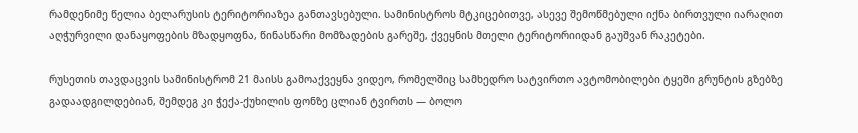რამდენიმე წელია ბელარუსის ტერიტორიაზეა განთავსებული. სამინისტროს მტკიცებითვე, ასევე შემოწმებული იქნა ბირთვული იარაღით აღჭურვილი დანაყოფების მზადყოფნა, წინასწარი მომზადების გარეშე, ქვეყნის მთელი ტერიტორიიდან გაუშვან რაკეტები.

რუსეთის თავდაცვის სამინისტრომ 21 მაისს გამოაქვეყნა ვიდეო, რომელშიც სამხედრო სატვირთო ავტომობილები ტყეში გრუნტის გზებზე გადაადგილდებიან, შემდეგ კი ჭექა-ქუხილის ფონზე ცლიან ტვირთს — ბოლო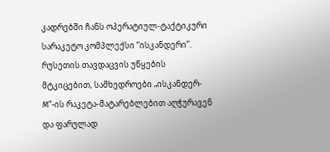კადრებში ჩანს ოპერატიულ-ტაქტიკური სარაკეტო კომპლექსი “ისკანდერი”. რუსეთის თავდაცვის უწყების მტკიცებით, სამხედროები „ისკანდერ-М“-ის რაკეტა-მატარებლებით აღჭურავენ და ფარულად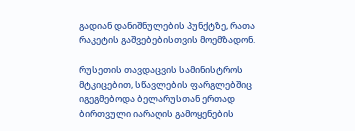გადიან დანიშნულების პუნქტზე, რათა რაკეტის გაშვებებისთვის მოემზადონ.

რუსეთის თავდაცვის სამინისტროს მტკიცებით, სწავლების ფარგლებშიც იგეგმებოდა ბელარუსთან ერთად ბირთვული იარაღის გამოყენების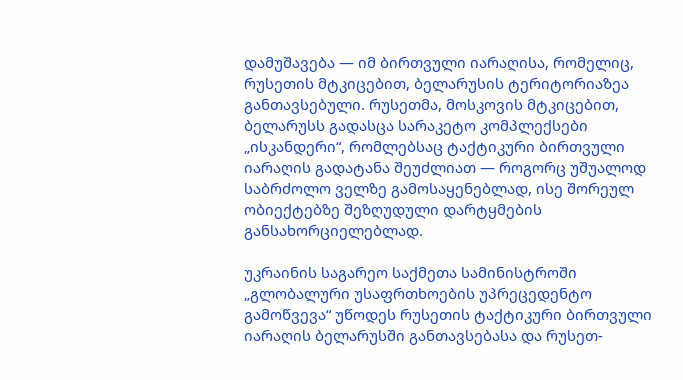დამუშავება — იმ ბირთვული იარაღისა, რომელიც, რუსეთის მტკიცებით, ბელარუსის ტერიტორიაზეა განთავსებული. რუსეთმა, მოსკოვის მტკიცებით, ბელარუსს გადასცა სარაკეტო კომპლექსები „ისკანდერი“, რომლებსაც ტაქტიკური ბირთვული იარაღის გადატანა შეუძლიათ — როგორც უშუალოდ საბრძოლო ველზე გამოსაყენებლად, ისე შორეულ ობიექტებზე შეზღუდული დარტყმების განსახორციელებლად.

უკრაინის საგარეო საქმეთა სამინისტროში „გლობალური უსაფრთხოების უპრეცედენტო გამოწვევა“ უწოდეს რუსეთის ტაქტიკური ბირთვული იარაღის ბელარუსში განთავსებასა და რუსეთ-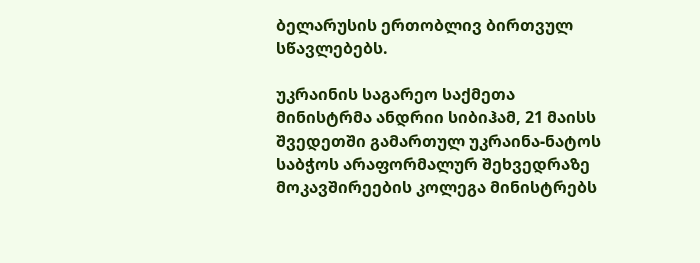ბელარუსის ერთობლივ ბირთვულ სწავლებებს.

უკრაინის საგარეო საქმეთა მინისტრმა ანდრიი სიბიჰამ, 21 მაისს შვედეთში გამართულ უკრაინა-ნატოს საბჭოს არაფორმალურ შეხვედრაზე მოკავშირეების კოლეგა მინისტრებს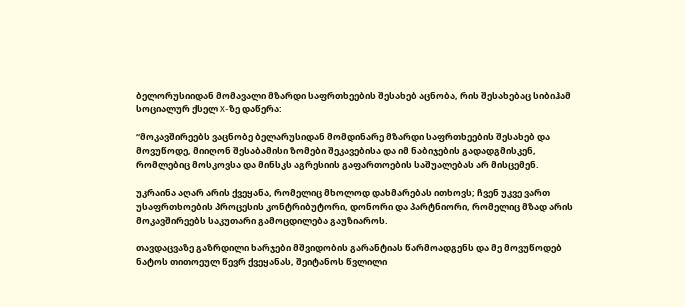ბელორუსიიდან მომავალი მზარდი საფრთხეების შესახებ აცნობა, რის შესახებაც სიბიჰამ სოციალურ ქსელ X-ზე დაწერა:

“მოკავშირეებს ვაცნობე ბელარუსიდან მომდინარე მზარდი საფრთხეების შესახებ და მოვუწოდე, მიიღონ შესაბამისი ზომები შეკავებისა და იმ ნაბიჯების გადადგმისკენ, რომლებიც მოსკოვსა და მინსკს აგრესიის გაფართოების საშუალებას არ მისცემენ.

უკრაინა აღარ არის ქვეყანა, რომელიც მხოლოდ დახმარებას ითხოვს; ჩვენ უკვე ვართ უსაფრთხოების პროცესის კონტრიბუტორი, დონორი და პარტნიორი, რომელიც მზად არის მოკავშირეებს საკუთარი გამოცდილება გაუზიაროს.

თავდაცვაზე გაზრდილი ხარჯები მშვიდობის გარანტიას წარმოადგენს და მე მოვუწოდებ ნატოს თითოეულ წევრ ქვეყანას, შეიტანოს წვლილი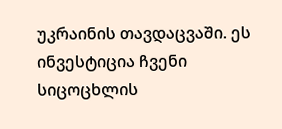უკრაინის თავდაცვაში. ეს ინვესტიცია ჩვენი სიცოცხლის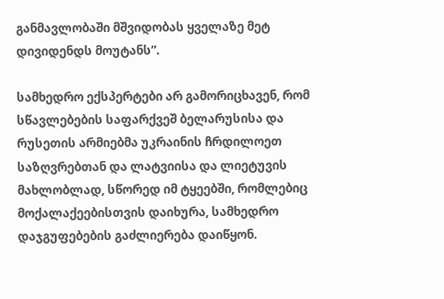განმავლობაში მშვიდობას ყველაზე მეტ დივიდენდს მოუტანს”.

სამხედრო ექსპერტები არ გამორიცხავენ, რომ სწავლებების საფარქვეშ ბელარუსისა და რუსეთის არმიებმა უკრაინის ჩრდილოეთ საზღვრებთან და ლატვიისა და ლიეტუვის მახლობლად, სწორედ იმ ტყეებში, რომლებიც მოქალაქეებისთვის დაიხურა, სამხედრო დაჯგუფებების გაძლიერება დაიწყონ.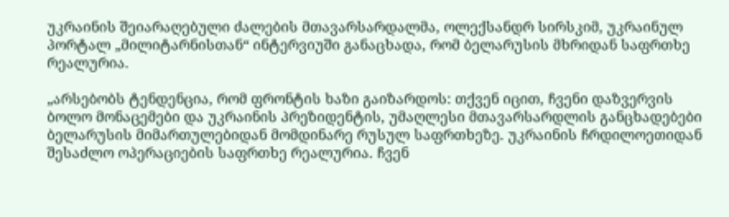უკრაინის შეიარაღებული ძალების მთავარსარდალმა, ოლექსანდრ სირსკიმ, უკრაინულ პორტალ „მილიტარნისთან“ ინტერვიუში განაცხადა, რომ ბელარუსის მხრიდან საფრთხე რეალურია.

„არსებობს ტენდენცია, რომ ფრონტის ხაზი გაიზარდოს: თქვენ იცით, ჩვენი დაზვერვის ბოლო მონაცემები და უკრაინის პრეზიდენტის, უმაღლესი მთავარსარდლის განცხადებები ბელარუსის მიმართულებიდან მომდინარე რუსულ საფრთხეზე. უკრაინის ჩრდილოეთიდან შესაძლო ოპერაციების საფრთხე რეალურია. ჩვენ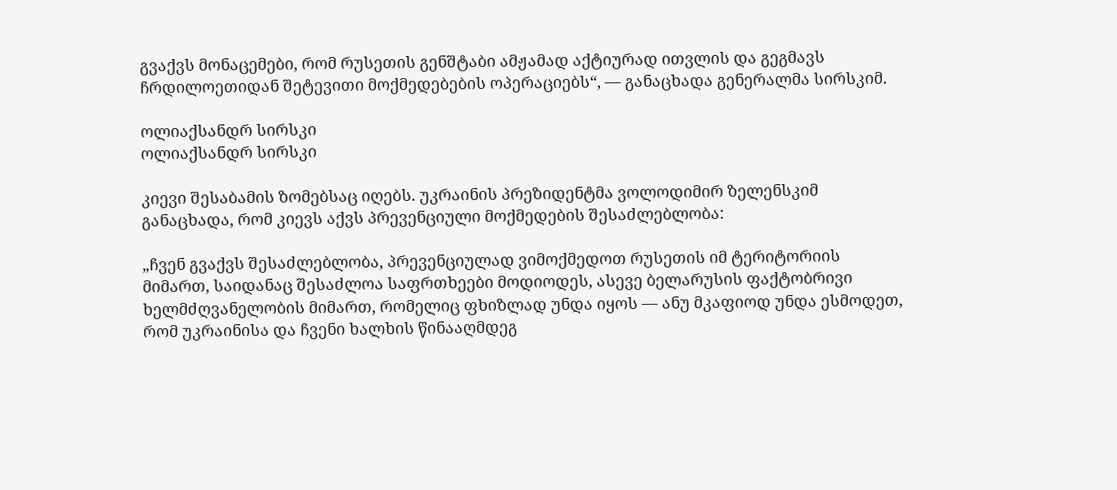გვაქვს მონაცემები, რომ რუსეთის გენშტაბი ამჟამად აქტიურად ითვლის და გეგმავს ჩრდილოეთიდან შეტევითი მოქმედებების ოპერაციებს“, — განაცხადა გენერალმა სირსკიმ.

ოლიაქსანდრ სირსკი
ოლიაქსანდრ სირსკი

კიევი შესაბამის ზომებსაც იღებს. უკრაინის პრეზიდენტმა ვოლოდიმირ ზელენსკიმ განაცხადა, რომ კიევს აქვს პრევენციული მოქმედების შესაძლებლობა:

„ჩვენ გვაქვს შესაძლებლობა, პრევენციულად ვიმოქმედოთ რუსეთის იმ ტერიტორიის მიმართ, საიდანაც შესაძლოა საფრთხეები მოდიოდეს, ასევე ბელარუსის ფაქტობრივი ხელმძღვანელობის მიმართ, რომელიც ფხიზლად უნდა იყოს — ანუ მკაფიოდ უნდა ესმოდეთ, რომ უკრაინისა და ჩვენი ხალხის წინააღმდეგ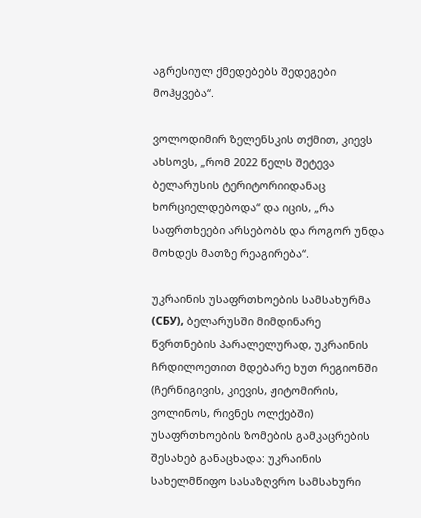აგრესიულ ქმედებებს შედეგები მოჰყვება“.

ვოლოდიმირ ზელენსკის თქმით, კიევს ახსოვს, „რომ 2022 წელს შეტევა ბელარუსის ტერიტორიიდანაც ხორციელდებოდა“ და იცის, „რა საფრთხეები არსებობს და როგორ უნდა მოხდეს მათზე რეაგირება“.

უკრაინის უსაფრთხოების სამსახურმა (СБУ), ბელარუსში მიმდინარე წვრთნების პარალელურად, უკრაინის ჩრდილოეთით მდებარე ხუთ რეგიონში (ჩერნიგივის, კიევის, ჟიტომირის, ვოლინოს, რივნეს ოლქებში) უსაფრთხოების ზომების გამკაცრების შესახებ განაცხადა: უკრაინის სახელმწიფო სასაზღვრო სამსახური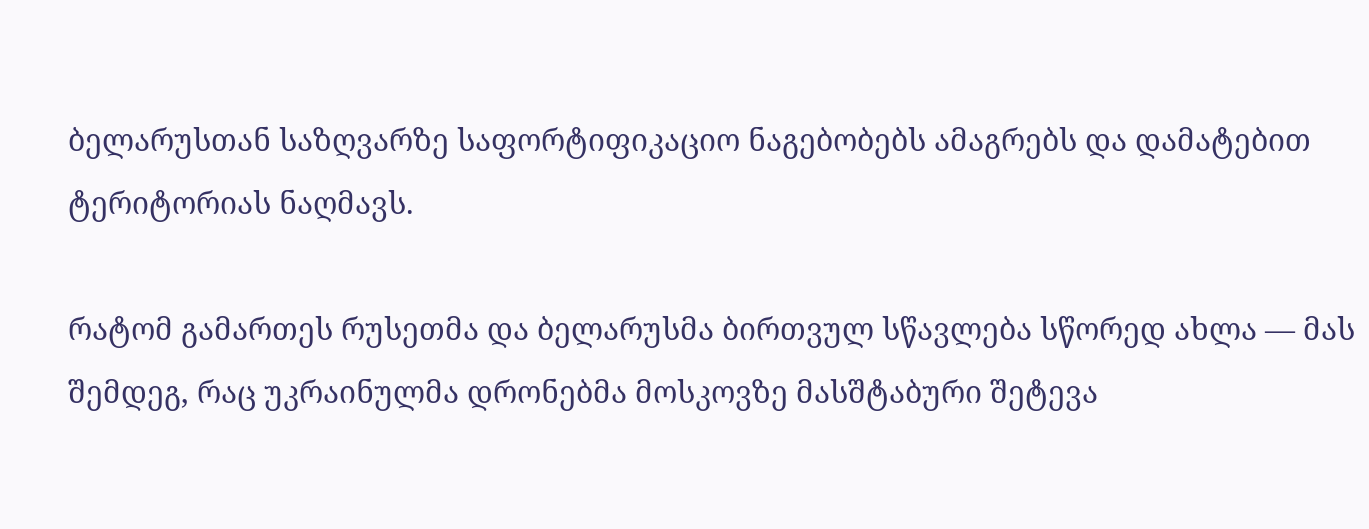ბელარუსთან საზღვარზე საფორტიფიკაციო ნაგებობებს ამაგრებს და დამატებით ტერიტორიას ნაღმავს.

რატომ გამართეს რუსეთმა და ბელარუსმა ბირთვულ სწავლება სწორედ ახლა — მას შემდეგ, რაც უკრაინულმა დრონებმა მოსკოვზე მასშტაბური შეტევა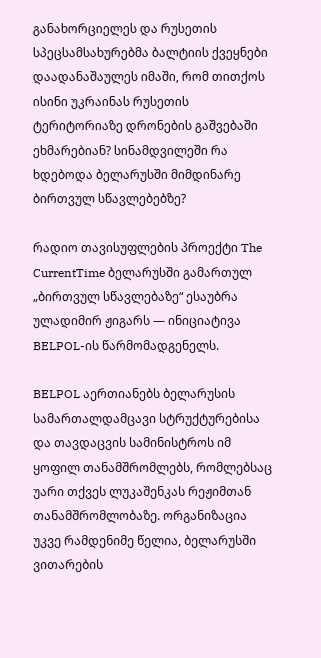განახორციელეს და რუსეთის სპეცსამსახურებმა ბალტიის ქვეყნები დაადანაშაულეს იმაში, რომ თითქოს ისინი უკრაინას რუსეთის ტერიტორიაზე დრონების გაშვებაში ეხმარებიან? სინამდვილეში რა ხდებოდა ბელარუსში მიმდინარე ბირთვულ სწავლებებზე?

რადიო თავისუფლების პროექტი The CurrentTime ბელარუსში გამართულ „ბირთვულ სწავლებაზე“ ესაუბრა ულადიმირ ჟიგარს — ინიციატივა BELPOL-ის წარმომადგენელს.

BELPOL აერთიანებს ბელარუსის სამართალდამცავი სტრუქტურებისა და თავდაცვის სამინისტროს იმ ყოფილ თანამშრომლებს, რომლებსაც უარი თქვეს ლუკაშენკას რეჟიმთან თანამშრომლობაზე. ორგანიზაცია უკვე რამდენიმე წელია, ბელარუსში ვითარების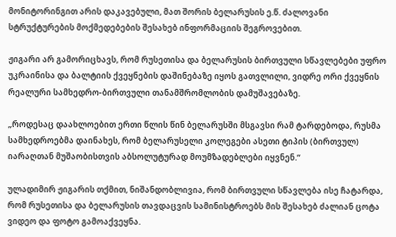მონიტორინგით არის დაკავებული, მათ შორის ბელარუსის ე.წ. ძალოვანი სტრუქტურების მოქმედებების შესახებ ინფორმაციის შეგროვებით.

ჟიგარი არ გამორიცხავს, რომ რუსეთისა და ბელარუსის ბირთვული სწავლებები უფრო უკრაინისა და ბალტიის ქვეყნების დაშინებაზე იყოს გათვლილი, ვიდრე ორი ქვეყნის რეალური სამხედრო-ბირთვული თანამშრომლობის დამუშავებაზე.

„როდესაც დაახლოებით ერთი წლის წინ ბელარუსში მსგავსი რამ ტარდებოდა, რუსმა სამხედროებმა დაინახეს, რომ ბელარუსელი კოლეგები ასეთი ტიპის (ბირთვულ) იარაღთან მუშაობისთვის აბსოლუტურად მოუმზადებლები იყვნენ.“

ულადიმირ ჟიგარის თქმით, ნიშანდობლივია, რომ ბირთვული სწავლება ისე ჩატარდა, რომ რუსეთისა და ბელარუსის თავდაცვის სამინისტროებს მის შესახებ ძალიან ცოტა ვიდეო და ფოტო გამოაქვეყნა.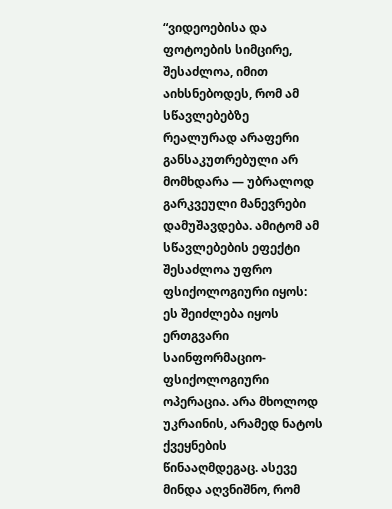“ვიდეოებისა და ფოტოების სიმცირე, შესაძლოა, იმით აიხსნებოდეს, რომ ამ სწავლებებზე რეალურად არაფერი განსაკუთრებული არ მომხდარა — უბრალოდ გარკვეული მანევრები დამუშავდება. ამიტომ ამ სწავლებების ეფექტი შესაძლოა უფრო ფსიქოლოგიური იყოს: ეს შეიძლება იყოს ერთგვარი საინფორმაციო-ფსიქოლოგიური ოპერაცია. არა მხოლოდ უკრაინის, არამედ ნატოს ქვეყნების წინააღმდეგაც. ასევე მინდა აღვნიშნო, რომ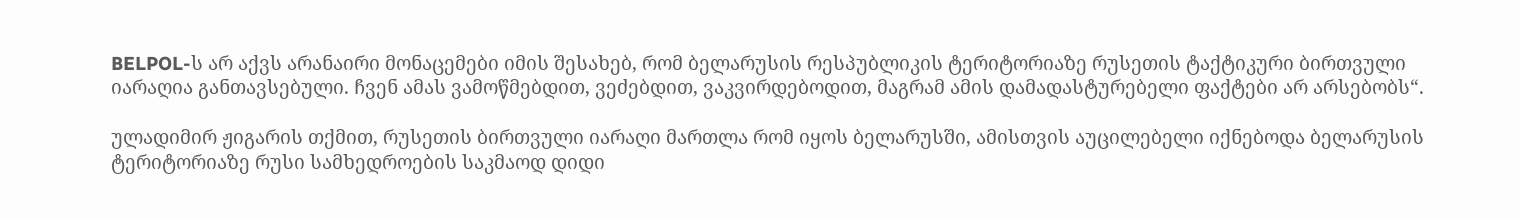BELPOL-ს არ აქვს არანაირი მონაცემები იმის შესახებ, რომ ბელარუსის რესპუბლიკის ტერიტორიაზე რუსეთის ტაქტიკური ბირთვული იარაღია განთავსებული. ჩვენ ამას ვამოწმებდით, ვეძებდით, ვაკვირდებოდით, მაგრამ ამის დამადასტურებელი ფაქტები არ არსებობს“.

ულადიმირ ჟიგარის თქმით, რუსეთის ბირთვული იარაღი მართლა რომ იყოს ბელარუსში, ამისთვის აუცილებელი იქნებოდა ბელარუსის ტერიტორიაზე რუსი სამხედროების საკმაოდ დიდი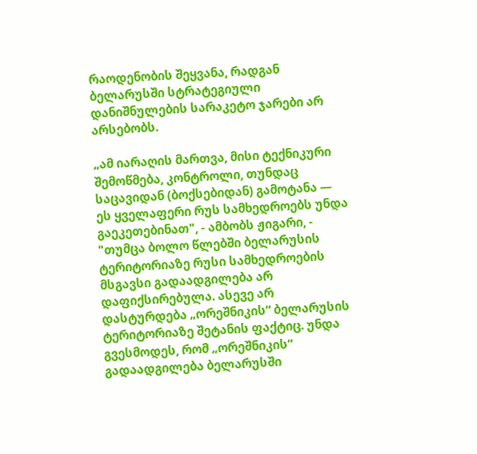რაოდენობის შეყვანა, რადგან ბელარუსში სტრატეგიული დანიშნულების სარაკეტო ჯარები არ არსებობს.

„ამ იარაღის მართვა, მისი ტექნიკური შემოწმება, კონტროლი, თუნდაც საცავიდან (ბოქსებიდან) გამოტანა — ეს ყველაფერი რუს სამხედროებს უნდა გაეკეთებინათ", - ამბობს ჟიგარი, - "თუმცა ბოლო წლებში ბელარუსის ტერიტორიაზე რუსი სამხედროების მსგავსი გადაადგილება არ დაფიქსირებულა. ასევე არ დასტურდება „ორეშნიკის“ ბელარუსის ტერიტორიაზე შეტანის ფაქტიც. უნდა გვესმოდეს, რომ „ორეშნიკის“ გადაადგილება ბელარუსში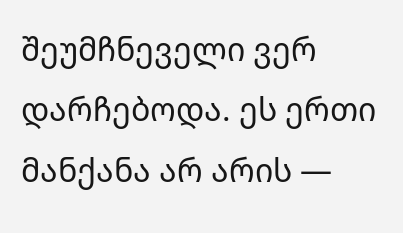შეუმჩნეველი ვერ დარჩებოდა. ეს ერთი მანქანა არ არის —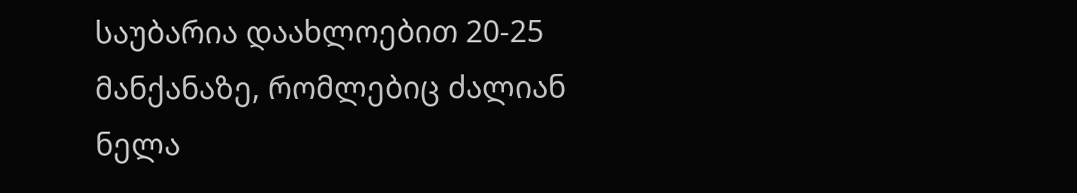საუბარია დაახლოებით 20-25 მანქანაზე, რომლებიც ძალიან ნელა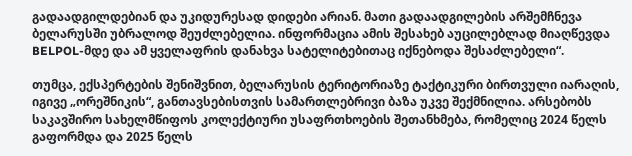გადაადგილდებიან და უკიდურესად დიდები არიან. მათი გადაადგილების არშემჩნევა ბელარუსში უბრალოდ შეუძლებელია. ინფორმაცია ამის შესახებ აუცილებლად მიაღწევდა BELPOL-მდე და ამ ყველაფრის დანახვა სატელიტებითაც იქნებოდა შესაძლებელი“.

თუმცა, ექსპერტების შენიშვნით, ბელარუსის ტერიტორიაზე ტაქტიკური ბირთვული იარაღის, იგივე „ორეშნიკის“, განთავსებისთვის სამართლებრივი ბაზა უკვე შექმნილია. არსებობს საკავშირო სახელმწიფოს კოლექტიური უსაფრთხოების შეთანხმება, რომელიც 2024 წელს გაფორმდა და 2025 წელს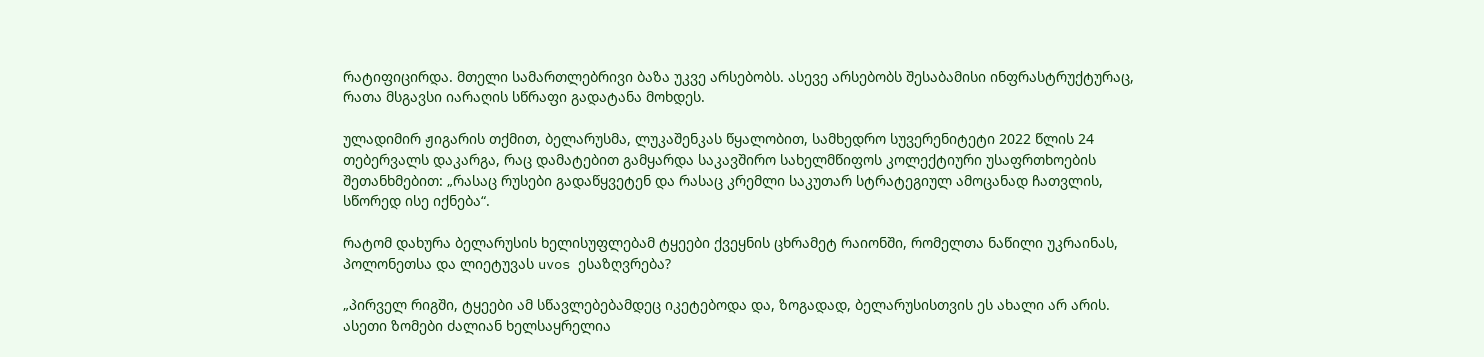რატიფიცირდა. მთელი სამართლებრივი ბაზა უკვე არსებობს. ასევე არსებობს შესაბამისი ინფრასტრუქტურაც, რათა მსგავსი იარაღის სწრაფი გადატანა მოხდეს.

ულადიმირ ჟიგარის თქმით, ბელარუსმა, ლუკაშენკას წყალობით, სამხედრო სუვერენიტეტი 2022 წლის 24 თებერვალს დაკარგა, რაც დამატებით გამყარდა საკავშირო სახელმწიფოს კოლექტიური უსაფრთხოების შეთანხმებით: „რასაც რუსები გადაწყვეტენ და რასაც კრემლი საკუთარ სტრატეგიულ ამოცანად ჩათვლის, სწორედ ისე იქნება“.

რატომ დახურა ბელარუსის ხელისუფლებამ ტყეები ქვეყნის ცხრამეტ რაიონში, რომელთა ნაწილი უკრაინას, პოლონეთსა და ლიეტუვას uvos ესაზღვრება?

„პირველ რიგში, ტყეები ამ სწავლებებამდეც იკეტებოდა და, ზოგადად, ბელარუსისთვის ეს ახალი არ არის. ასეთი ზომები ძალიან ხელსაყრელია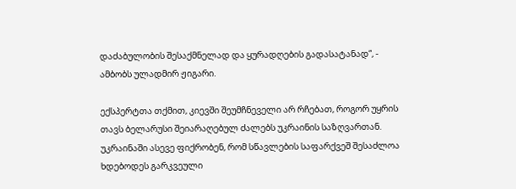დაძაბულობის შესაქმნელად და ყურადღების გადასატანად“, - ამბობს ულადმირ ჟიგარი.

ექსპერტთა თქმით, კიევში შეუმჩნეველი არ რჩებათ, როგორ უყრის თავს ბელარუსი შეიარაღებულ ძალებს უკრაინის საზღვართან. უკრაინაში ასევე ფიქრობენ, რომ სწავლების საფარქვეშ შესაძლოა ხდებოდეს გარკვეული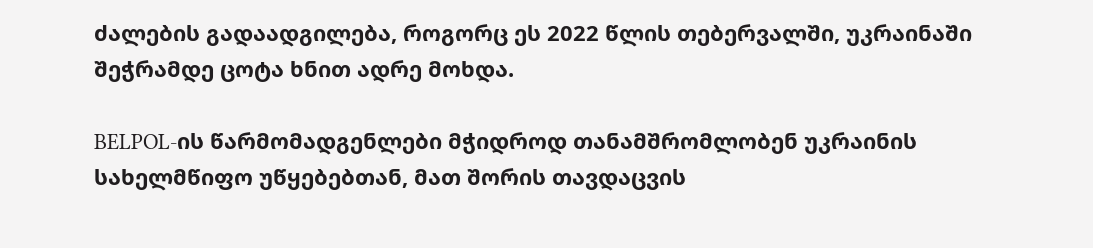ძალების გადაადგილება, როგორც ეს 2022 წლის თებერვალში, უკრაინაში შეჭრამდე ცოტა ხნით ადრე მოხდა.

BELPOL-ის წარმომადგენლები მჭიდროდ თანამშრომლობენ უკრაინის სახელმწიფო უწყებებთან, მათ შორის თავდაცვის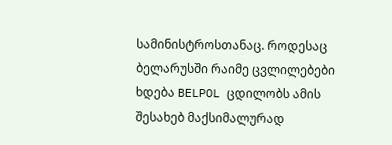სამინისტროსთანაც. როდესაც ბელარუსში რაიმე ცვლილებები ხდება BELPOL ცდილობს ამის შესახებ მაქსიმალურად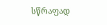სწრაფად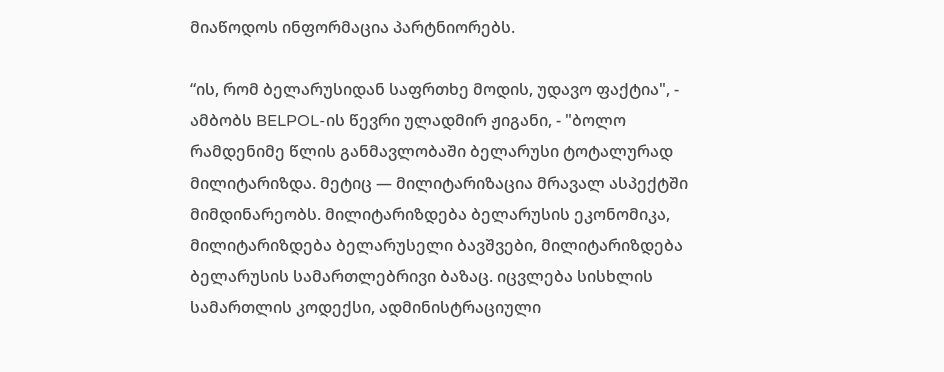მიაწოდოს ინფორმაცია პარტნიორებს.

“ის, რომ ბელარუსიდან საფრთხე მოდის, უდავო ფაქტია", - ამბობს BELPOL-ის წევრი ულადმირ ჟიგანი, - "ბოლო რამდენიმე წლის განმავლობაში ბელარუსი ტოტალურად მილიტარიზდა. მეტიც — მილიტარიზაცია მრავალ ასპექტში მიმდინარეობს. მილიტარიზდება ბელარუსის ეკონომიკა, მილიტარიზდება ბელარუსელი ბავშვები, მილიტარიზდება ბელარუსის სამართლებრივი ბაზაც. იცვლება სისხლის სამართლის კოდექსი, ადმინისტრაციული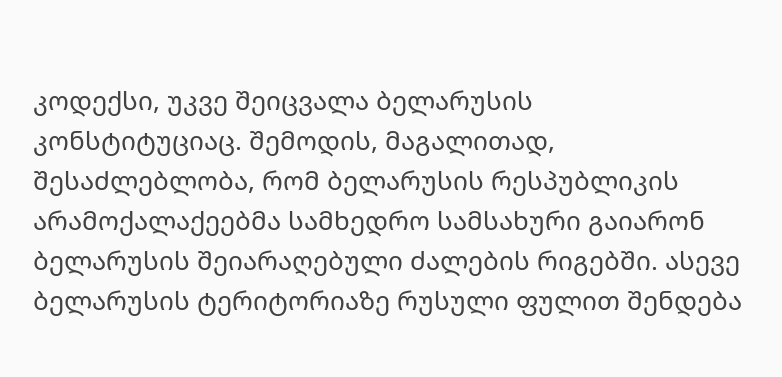კოდექსი, უკვე შეიცვალა ბელარუსის კონსტიტუციაც. შემოდის, მაგალითად, შესაძლებლობა, რომ ბელარუსის რესპუბლიკის არამოქალაქეებმა სამხედრო სამსახური გაიარონ ბელარუსის შეიარაღებული ძალების რიგებში. ასევე ბელარუსის ტერიტორიაზე რუსული ფულით შენდება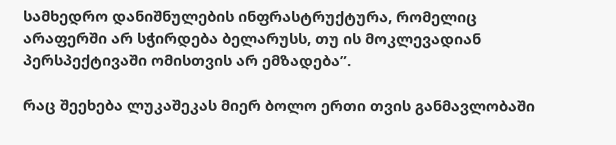სამხედრო დანიშნულების ინფრასტრუქტურა, რომელიც არაფერში არ სჭირდება ბელარუსს, თუ ის მოკლევადიან პერსპექტივაში ომისთვის არ ემზადება”.

რაც შეეხება ლუკაშეკას მიერ ბოლო ერთი თვის განმავლობაში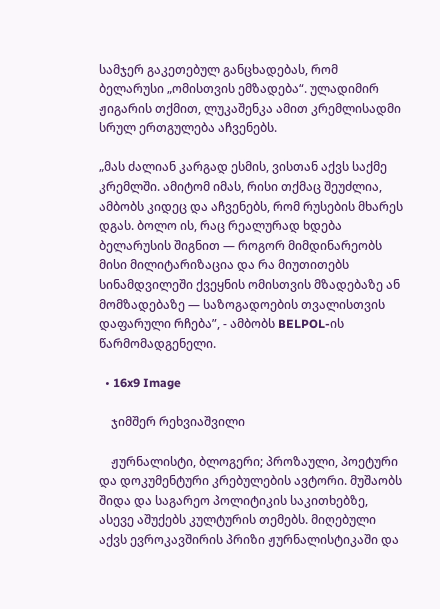სამჯერ გაკეთებულ განცხადებას, რომ ბელარუსი „ომისთვის ემზადება“. ულადიმირ ჟიგარის თქმით, ლუკაშენკა ამით კრემლისადმი სრულ ერთგულება აჩვენებს.

„მას ძალიან კარგად ესმის, ვისთან აქვს საქმე კრემლში. ამიტომ იმას, რისი თქმაც შეუძლია, ამბობს კიდეც და აჩვენებს, რომ რუსების მხარეს დგას. ბოლო ის, რაც რეალურად ხდება ბელარუსის შიგნით — როგორ მიმდინარეობს მისი მილიტარიზაცია და რა მიუთითებს სინამდვილეში ქვეყნის ომისთვის მზადებაზე ან მომზადებაზე — საზოგადოების თვალისთვის დაფარული რჩება”, - ამბობს BELPOL-ის წარმომადგენელი.

  • 16x9 Image

    ჯიმშერ რეხვიაშვილი

    ჟურნალისტი, ბლოგერი; პროზაული, პოეტური და დოკუმენტური კრებულების ავტორი. მუშაობს შიდა და საგარეო პოლიტიკის საკითხებზე, ასევე აშუქებს კულტურის თემებს. მიღებული აქვს ევროკავშირის პრიზი ჟურნალისტიკაში და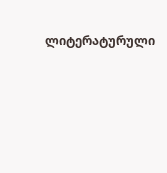ლიტერატურული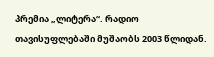პრემია „ლიტერა“. რადიო თავისუფლებაში მუშაობს 2003 წლიდან.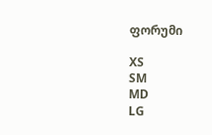ფორუმი

XS
SM
MD
LG